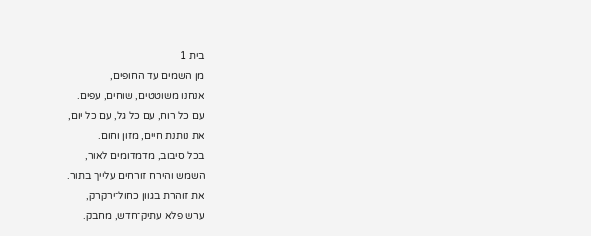בית 1
מן השמים עד החופים,
אנחנו משוטטים, שוחים, עפים.
עם כל רוח, עם כל גל, עם כל יום,
את נותנת חיים, מזון וחום.
בכל סיבוב, מדמדומים לאור,
השמש והירח זורחים עלייך בתור.
את זוהרת בגוון כחול־ירקרק,
ערש פלא עתיק־חדש, מחבק.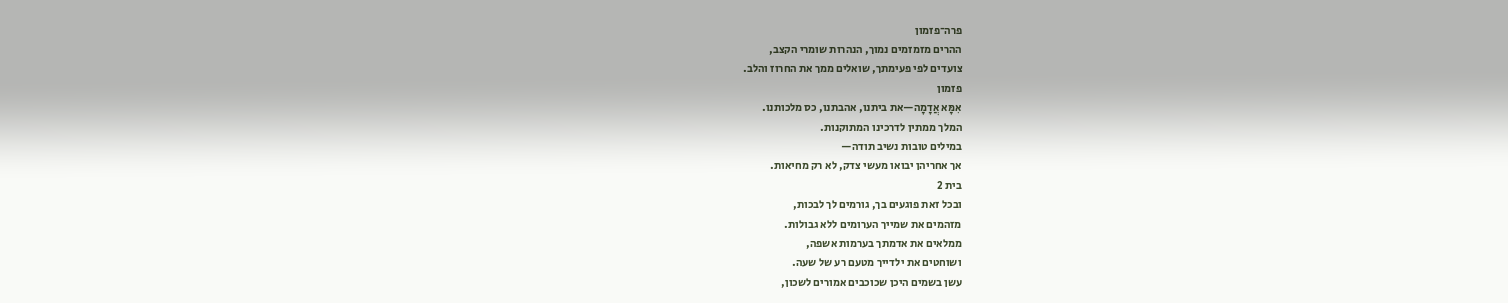פרה־פזמון
ההרים מזמזמים נמוך, הנהרות שומרי הקצב,
צועדים לפי פעימתך, שואלים ממך את החרוז והלב.
פזמון
אִמָּא אֲדָמָה—את ביתנו, אהבתנו, כס מלכותנו.
המלך ממתין לדרכינו המתוקנות.
במילים טובות נשיב תודה—
אך אחריהן יבואו מעשי צדק, לא רק מחיאות.
בית 2
ובכל זאת פוגעים בך, גורמים לך לבכות,
מזהמים את שמייך הערומים ללא גבולות.
ממלאים את אדמתך בערמות אשפה,
ושוחטים את ילדייך מטעם רע של שעה.
עשן בשמים היכן שכוכבים אמורים לשכון,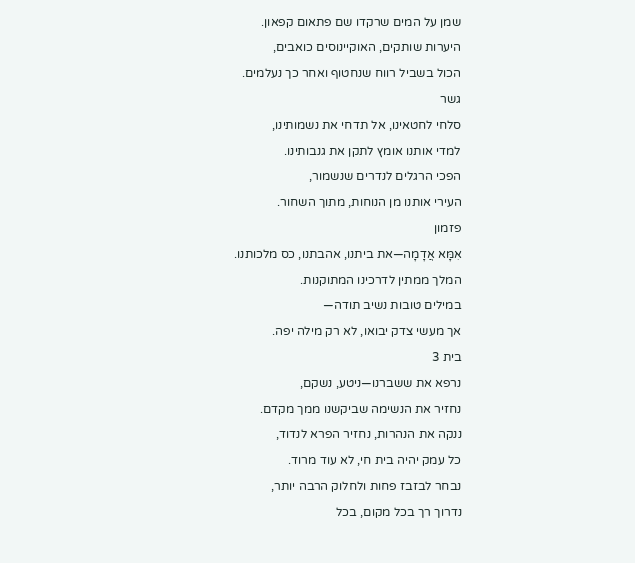שמן על המים שרקדו שם פתאום קפאון.
היערות שותקים, האוקיינוסים כואבים,
הכול בשביל רווח שנחטוף ואחר כך נעלמים.
גשר
סלחי לחטאינו, אל תדחי את נשמותינו,
למדי אותנו אומץ לתקן את גנבותינו.
הפכי הרגלים לנדרים שנשמור,
העירי אותנו מן הנוחות, מתוך השחור.
פזמון
אִמָּא אֲדָמָה—את ביתנו, אהבתנו, כס מלכותנו.
המלך ממתין לדרכינו המתוקנות.
במילים טובות נשיב תודה—
אך מעשי צדק יבואו, לא רק מילה יפה.
בית 3
נרפא את ששברנו—ניטע, נשקם,
נחזיר את הנשימה שביקשנו ממך מקדם.
ננקה את הנהרות, נחזיר הפרא לנדוד,
כל עמק יהיה בית חי, לא עוד מרוד.
נבחר לבזבז פחות ולחלוק הרבה יותר,
נדרוך רך בכל מקום, בכל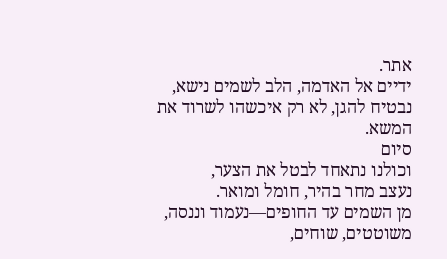אתר.
ידיים אל האדמה, הלב לשמים נישא,
נבטיח להגן, לא רק איכשהו לשרוד את המשא.
סיום
וכולנו נתאחד לבטל את הצער,
נעצב מחר בהיר, חומל ומואר.
מן השמים עד החופים—נעמוד וננסה,
משוטטים, שוחים,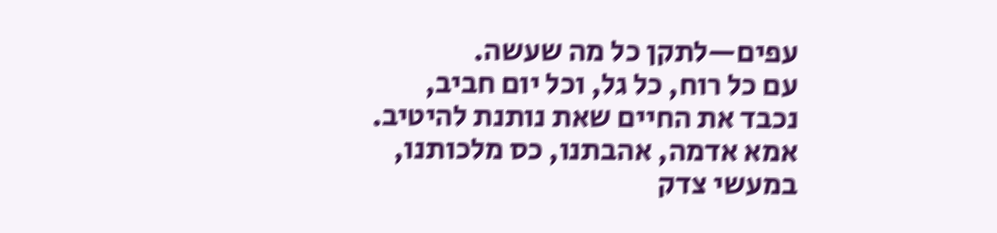עפים—לתקן כל מה שעשה.
עם כל רוח, כל גל, וכל יום חביב,
נכבד את החיים שאת נותנת להיטיב.
אמא אדמה, אהבתנו, כס מלכותנו,
במעשי צדק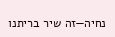נחיה—זה שיר בריתנו